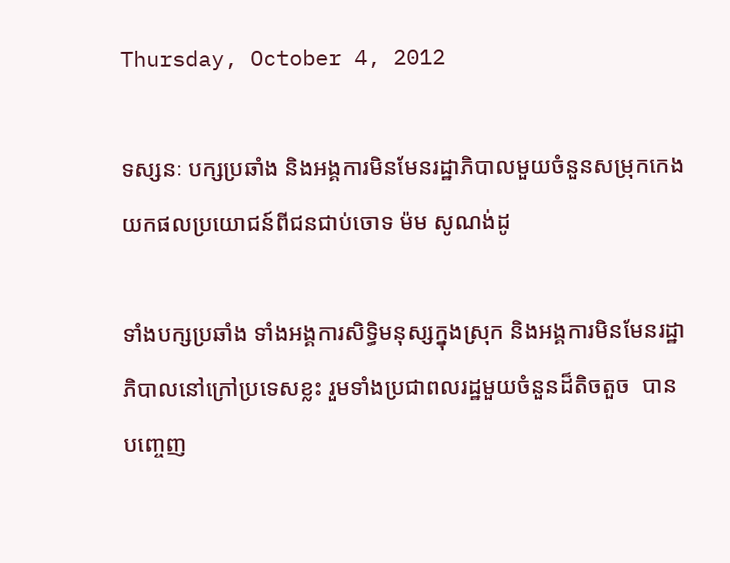Thursday, October 4, 2012

ទស្សនៈ បក្សប្រឆាំង និងអង្គការមិនមែនរដ្ឋាភិបាលមួយចំនួនសម្រុកកេងយកផលប្រយោជន៍ពីជនជាប់ចោទ ម៉ម សូណង់ដូ

ទាំងបក្សប្រឆាំង ទាំងអង្គការសិទ្ធិមនុស្សក្នុងស្រុក និងអង្គការមិនមែនរដ្ឋាភិបាលនៅក្រៅប្រទេសខ្លះ រួមទាំងប្រជាពលរដ្ឋមួយចំនួនដ៏តិចតួច  បានបញ្ចេញ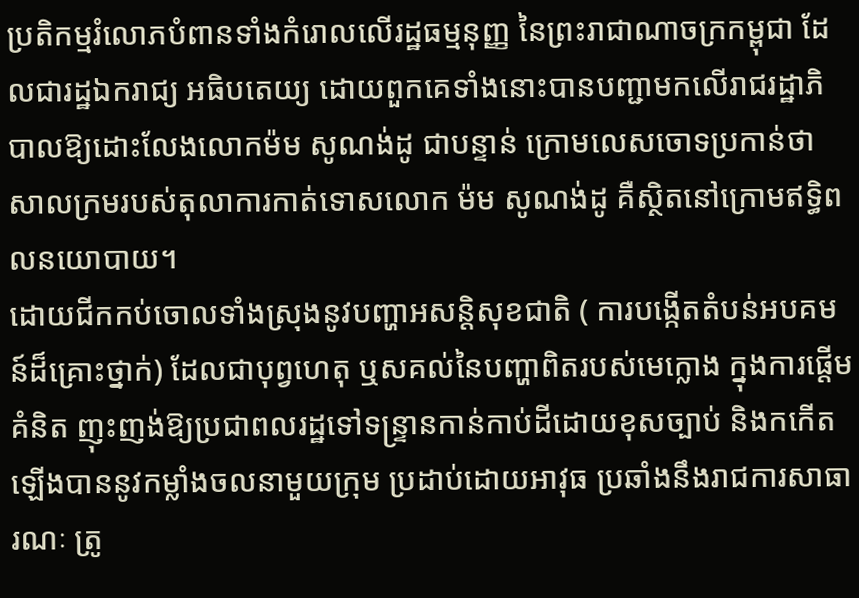ប្រតិកម្មរំលោភបំពានទាំងកំរោលលើរដ្ឋធម្មនុញ្ញ នៃព្រះរាជាណាចក្រកម្ពុជា ដែលជារដ្ឋឯករាជ្យ អធិបតេយ្យ ដោយពួកគេទាំងនោះបានបញ្ជាមកលើរាជរដ្ឋាភិបាលឱ្យដោះលែងលោកម៉ម សូណង់ដូ ជាបន្ទាន់ ក្រោមលេសចោទប្រកាន់ថា សាលក្រមរបស់តុលាការកាត់ទោសលោក ម៉ម សូណង់ដូ គឺស្ថិតនៅក្រោមឥទ្ធិពលនយោបាយ។
ដោយជីកកប់ចោលទាំងស្រុងនូវបញ្ហាអសន្តិសុខជាតិ ( ការបង្កើតតំបន់អបគមន៍ដ៏គ្រោះថ្នាក់) ដែលជាបុព្វហេតុ ឬសគល់នៃបញ្ហាពិតរបស់មេក្លោង ក្នុងការផ្តើមគំនិត ញុះញង់ឱ្យប្រជាពលរដ្ឋទៅទន្រ្ទានកាន់កាប់ដីដោយខុសច្បាប់ និងកកើតឡើងបាននូវកម្លាំងចលនាមួយក្រុម ប្រដាប់ដោយអាវុធ ប្រឆាំងនឹងរាជការសាធារណៈ ត្រូ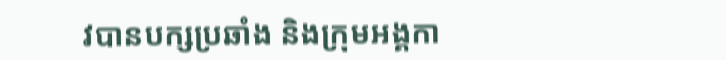វបានបក្សប្រឆាំង និងក្រុមអង្គកា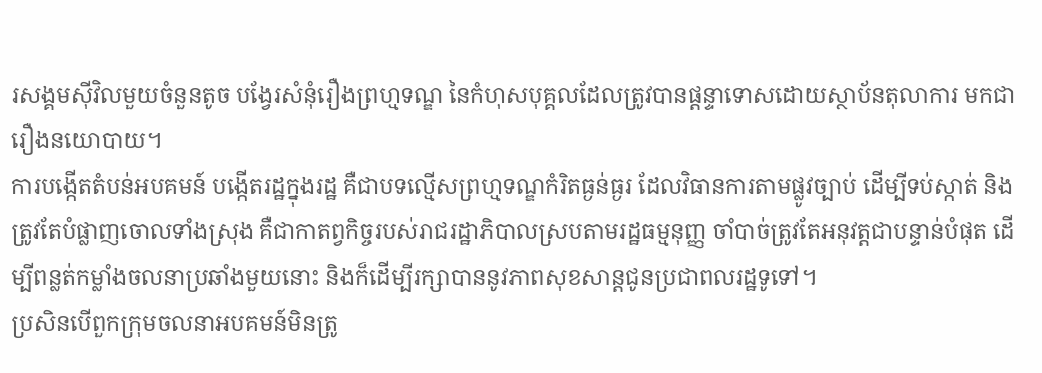រសង្គមស៊ីវិលមួយចំនួនតូច បង្វែរសំនុំរឿងព្រហ្មទណ្ឌ នៃកំហុសបុគ្គលដែលត្រូវបានផ្តន្ទាទោសដោយស្ថាប័នតុលាការ មកជារឿងនយោបាយ។
ការបង្កើតតំបន់អបគមន៍ បង្កើតរដ្ឋក្នុងរដ្ឋ គឺជាបទល្មើសព្រហ្មទណ្ឌកំរិតធ្ងន់ធ្ងរ ដែលវិធានការតាមផ្លូវច្បាប់ ដើម្បីទប់ស្កាត់ និងត្រូវតែបំផ្លាញចោលទាំងស្រុង គឺជាកាតព្វកិច្ចរបស់រាជរដ្ឋាភិបាលស្របតាមរដ្ឋធម្មនុញ្ញ ចាំបាច់ត្រូវតែអនុវត្តជាបន្ទាន់បំផុត ដើម្បីពន្លត់កម្លាំងចលនាប្រឆាំងមួយនោះ និងក៏ដើម្បីរក្សាបាននូវភាពសុខសាន្តជូនប្រជាពលរដ្ឋទូទៅ។
ប្រសិនបើពួកក្រុមចលនាអបគមន៍មិនត្រូ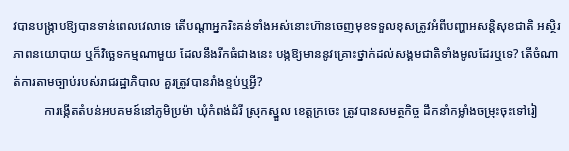វបានបង្ក្រាបឱ្យបានទាន់ពេលវេលាទេ តើបណ្តាអ្នករិះគន់ទាំងអស់នោះហ៊ានចេញមុខទទួលខុសត្រូវអំពីបញ្ហាអសន្តិសុខជាតិ អស្ថិរភាពនយោបាយ ឬក៏វិច្ឆេទកម្មណាមួយ ដែលនឹងរីកធំជាងនេះ បង្កឱ្យមាននូវគ្រោះថ្នាក់ដល់សង្គមជាតិទាំងមូលដែរឬទេ? តើចំណាត់ការតាមច្បាប់របស់រាជរដ្ឋាភិបាល គួរត្រូវបានរាំងខ្ទប់ឬអ្វី?
          ការង្កើតតំបន់អបគមន៍នៅភូមិប្រម៉ា ឃុំកំពង់ដំរី ស្រុកស្នួល ខេត្តក្រចេះ ត្រូវបានសមត្ថកិច្ច ដឹកនាំកម្លាំងចម្រុះចុះទៅរៀ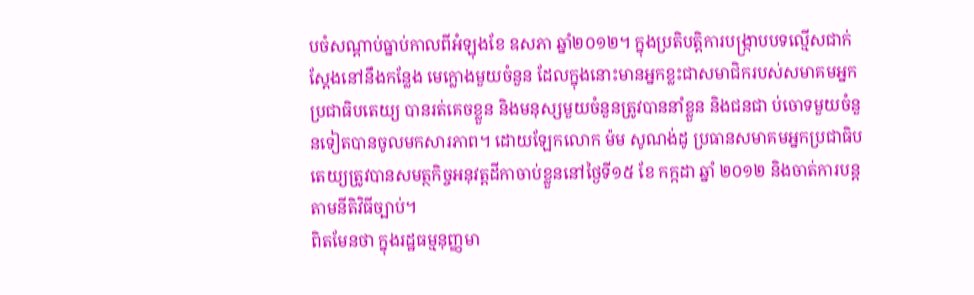បចំសណ្តាប់ធ្នាប់កាលពីអំឡុងខែ ឧសភា ឆ្នាំ២០១២។ ក្នុងប្រតិបត្តិការបង្ក្រាបបទល្មើសជាក់ស្តែងនៅនឹងកន្លែង មេក្លោងមួយចំនួន ដែលក្នុងនោះមានអ្នកខ្លះជាសមាជិករបស់សមាគមអ្នកប្រជាធិបតេយ្យ បានរត់គេចខ្លួន និងមនុស្សមួយចំនួនត្រូវបាននាំខ្លួន និងជនជា ប់ចោទមួយចំនួនទៀតបានចូលមកសារភាព។ ដោយឡែកលោក ម៉ម សូណង់ដូ ប្រធានសមាគមអ្នកប្រជាធិបតេយ្យត្រូវបានសមត្ថកិច្ចអនុវត្តដីកាចាប់ខ្លួននៅថ្ងៃទី១៥ ខែ កក្កដា ឆ្នាំ ២០១២ និងចាត់ការបន្តតាមនីតិវិធីច្បាប់។
ពិតមែនថា ក្នុងរដ្ឋធម្មនុញ្ញមា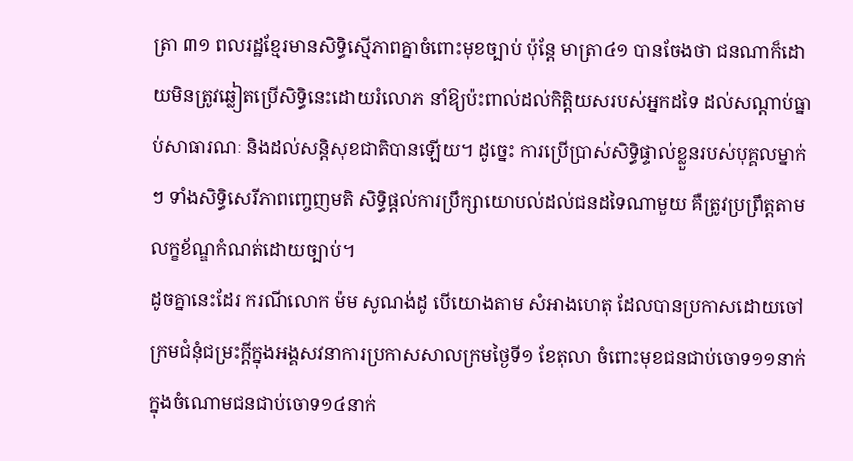ត្រា ៣១ ពលរដ្ឋខ្មែរមានសិទ្ធិស្មើភាពគ្នាចំពោះមុខច្បាប់ ប៉ុន្តែ មាត្រា៤១ បានចែងថា ជនណាក៏ដោយមិនត្រូវឆ្លៀតប្រើសិទ្ធិនេះដោយរំលោភ នាំឱ្យប៉ះពាល់ដល់កិត្តិយសរបស់អ្នកដទៃ ដល់សណ្តាប់ធ្នាប់សាធារណៈ និងដល់សន្តិសុខជាតិបានឡើយ។ ដូច្នេះ ការប្រើប្រាស់សិទ្ធិផ្ទាល់ខ្លួនរបស់បុគ្គលម្នាក់ៗ ទាំងសិទ្ធិសេរីភាពញ្ចេញមតិ សិទ្ធិផ្តល់ការប្រឹក្សាយោបល់ដល់ជនដទៃណាមួយ គឺត្រូវប្រព្រឹត្តតាមលក្ខខ័ណ្ឌកំណត់ដោយច្បាប់។
ដូចគ្នានេះដែរ ករណីលោក ម៉ម សូណង់ដូ បើយោងតាម សំអាងហេតុ ដែលបានប្រកាសដោយចៅក្រមជំនុំជម្រះក្តីក្នុងអង្គសវនាការប្រកាសសាលក្រមថ្ងៃទី១ ខែតុលា ចំពោះមុខជនជាប់ចោទ១១នាក់ ក្នុងចំណោមជនជាប់ចោទ១៤នាក់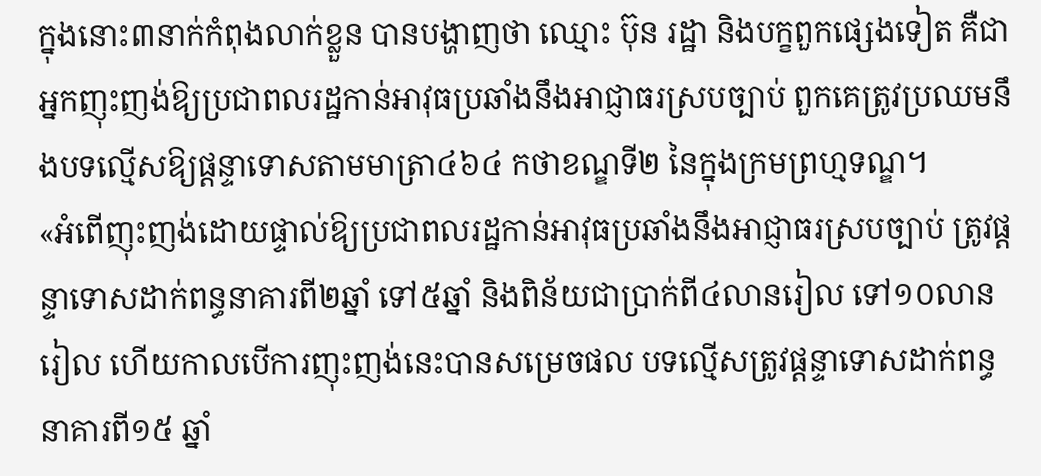ក្នុងនោះ៣នាក់កំពុងលាក់ខ្លួន បានបង្ហាញថា ឈ្មោះ ប៊ុន រដ្ឋា និងបក្ខពួកផ្សេងទៀត គឺជាអ្នកញុះញង់ឱ្យប្រជាពលរដ្ឋកាន់អាវុធប្រឆាំងនឹងអាជ្ញាធរស្របច្បាប់ ពួកគេត្រូវប្រឈមនឹងបទល្មើសឱ្យផ្តន្ទាទោសតាមមាត្រា៤៦៤ កថាខណ្ឌទី២ នៃក្នុងក្រមព្រហ្មទណ្ឌ។
«អំពើញុះញង់ដោយផ្ទាល់ឱ្យប្រជាពលរដ្ឋកាន់អាវុធប្រឆាំងនឹងអាជ្ញាធរស្របច្បាប់ ត្រូវផ្តន្ទាទោសដាក់ពន្ធនាគារពី២ឆ្នាំ ទៅ៥ឆ្នាំ និងពិន័យជាប្រាក់ពី៤លានរៀល ទៅ១០លានរៀល ហើយកាលបើការញុះញង់នេះបានសម្រេចផល បទល្មើសត្រូវផ្តន្ទាទោសដាក់ពន្ធនាគារពី១៥ ឆ្នាំ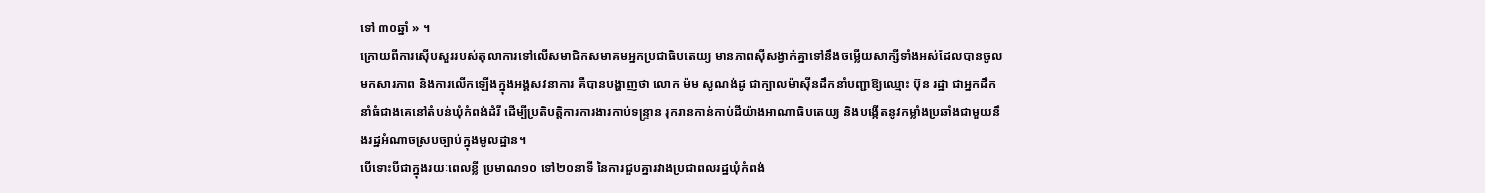ទៅ ៣០ឆ្នាំ » ។
ក្រោយពីការស៊ើបសួររបស់តុលាការទៅលើសមាជិកសមាគមអ្នកប្រជាធិបតេយ្យ មានភាពស៊ីសង្វាក់គ្នាទៅនឹងចម្លើយសាក្សីទាំងអស់ដែលបានចូលមកសារភាព និងការលើកឡើងក្នុងអង្គសវនាការ គឺបានបង្ហាញថា លោក ម៉ម សូណង់ដូ ជាក្បាលម៉ាស៊ីនដឹកនាំបញ្ជាឱ្យឈ្មោះ ប៊ុន រដ្ឋា ជាអ្នកដឹកនាំធំជាងគេនៅតំបន់ឃុំកំពង់ដំរី ដើម្បីប្រតិបត្តិការការងារកាប់ទន្ទ្រាន រុករានកាន់កាប់ដីយ៉ាងអាណាធិបតេយ្យ និងបង្កើតនូវកម្លាំងប្រឆាំងជាមួយនឹងរដ្ឋអំណាចស្របច្បាប់ក្នុងមូលដ្ឋាន។
បើទោះបីជាក្នុងរយៈពេលខ្លី ប្រមាណ១០ ទៅ២០នាទី នៃការជួបគ្នារវាងប្រជាពលរដ្ឋឃុំកំពង់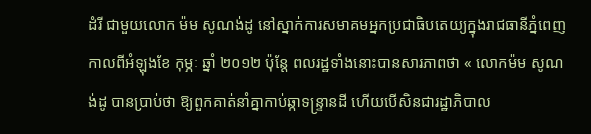ដំរី ជាមួយលោក ម៉ម សូណង់ដូ នៅស្នាក់ការសមាគមអ្នកប្រជាធិបតេយ្យក្នុងរាជធានីភ្នំពេញ កាលពីអំឡុងខែ កុម្ភៈ ឆ្នាំ ២០១២ ប៉ុន្តែ ពលរដ្ឋទាំងនោះបានសារភាពថា « លោកម៉ម សូណង់ដូ បានប្រាប់ថា ឱ្យពួកគាត់នាំគ្នាកាប់ឆ្កាទន្ទា្រនដី ហើយបើសិនជារដ្ឋាភិបាល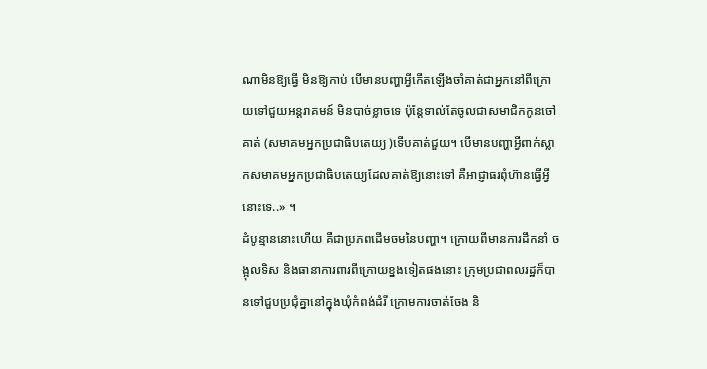ណាមិនឱ្យធ្វើ មិនឱ្យកាប់ បើមានបញ្ហាអ្វីកើតឡើងចាំគាត់ជាអ្នកនៅពីក្រោយទៅជួយអន្តរាគមន៍ មិនបាច់ខ្លាចទេ ប៉ុន្តែទាល់តែចូលជាសមាជិកកូនចៅគាត់ (សមាគមអ្នកប្រជាធិបតេយ្យ )ទើបគាត់ជួយ។ បើមានបញ្ហាអ្វីពាក់ស្លាកសមាគមអ្នកប្រជាធិបតេយ្យដែលគាត់ឱ្យនោះទៅ គឺអាជ្ញាធរពុំហ៊ានធ្វើអ្វីនោះទេ..» ។
ដំបូន្មាននោះហើយ គឺជាប្រភពដើមចមនៃបញ្ហា។ ក្រោយពីមានការដឹកនាំ ចង្អុលទិស និងធានាការពារពីក្រោយខ្នងទៀតផងនោះ ក្រុមប្រជាពលរដ្ឋក៏បានទៅជួបប្រជុំគ្នានៅក្នុងឃុំកំពង់ដំរី ក្រោមការចាត់ចែង និ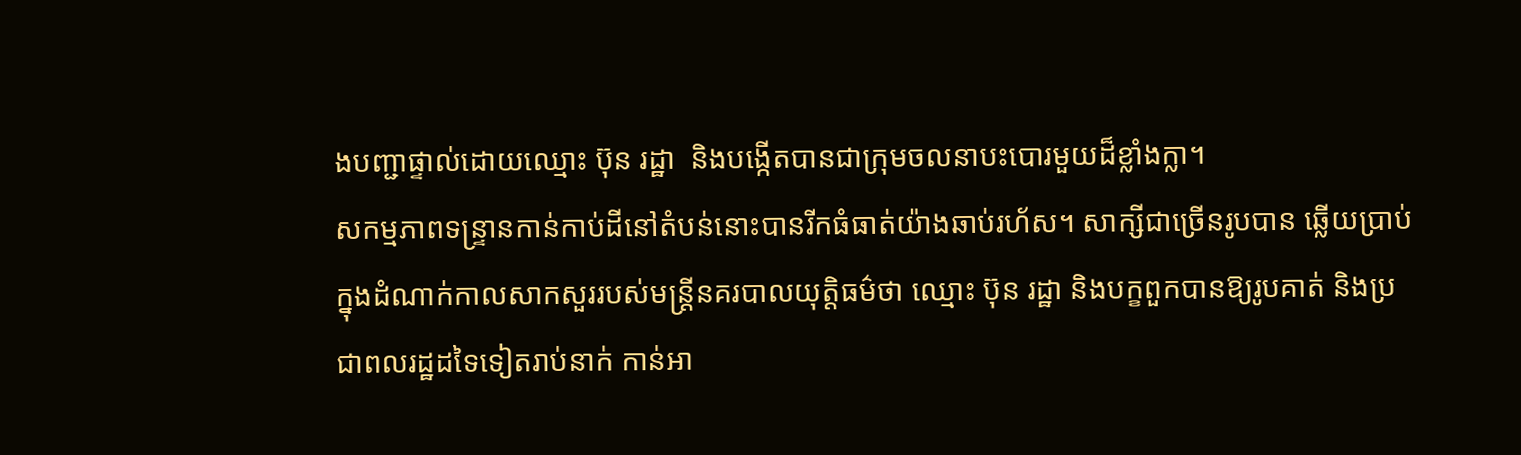ងបញ្ជាផ្ទាល់ដោយឈ្មោះ ប៊ុន រដ្ឋា  និងបង្កើតបានជាក្រុមចលនាបះបោរមួយដ៏ខ្លាំងក្លា។
សកម្មភាពទន្រ្ទានកាន់កាប់ដីនៅតំបន់នោះបានរីកធំធាត់យ៉ាងឆាប់រហ័ស។ សាក្សីជាច្រើនរូបបាន ឆ្លើយប្រាប់ក្នុងដំណាក់កាលសាកសួររបស់មន្ត្រីនគរបាលយុត្តិធម៌ថា ឈ្មោះ ប៊ុន រដ្ឋា និងបក្ខពួកបានឱ្យរូបគាត់ និងប្រជាពលរដ្ឋដទៃទៀតរាប់នាក់ កាន់អា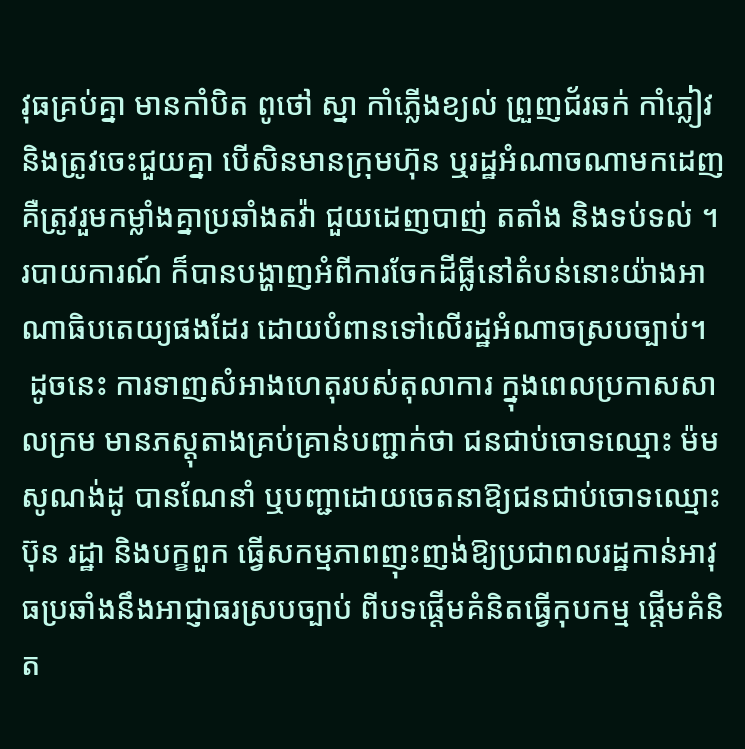វុធគ្រប់គ្នា មានកាំបិត ពូថៅ ស្នា កាំភ្លើងខ្យល់ ព្រួញជ័រឆក់ កាំភ្លៀវ និងត្រូវចេះជួយគ្នា បើសិនមានក្រុមហ៊ុន ឬរដ្ឋអំណាចណាមកដេញ គឺត្រូវរួមកម្លាំងគ្នាប្រឆាំងតវ៉ា ជួយដេញបាញ់ តតាំង និងទប់ទល់ ។ របាយការណ៍ ក៏បានបង្ហាញអំពីការចែកដីធ្លីនៅតំបន់នោះយ៉ាងអាណាធិបតេយ្យផងដែរ ដោយបំពានទៅលើរដ្ឋអំណាចស្របច្បាប់។
 ដូចនេះ ការទាញសំអាងហេតុរបស់តុលាការ ក្នុងពេលប្រកាសសាលក្រម មានភស្តុតាងគ្រប់គ្រាន់បញ្ជាក់ថា ជនជាប់ចោទឈ្មោះ ម៉ម សូណង់ដូ បានណែនាំ ឬបញ្ជាដោយចេតនាឱ្យជនជាប់ចោទឈ្មោះ ប៊ុន រដ្ឋា និងបក្ខពួក ធ្វើសកម្មភាពញុះញង់ឱ្យប្រជាពលរដ្ឋកាន់អាវុធប្រឆាំងនឹងអាជ្ញាធរស្របច្បាប់ ពីបទផ្តើមគំនិតធ្វើកុបកម្ម ផ្តើមគំនិត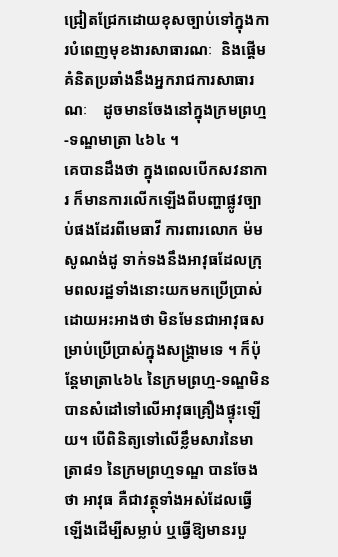ជ្រៀតជ្រែកដោយខុសច្បាប់ទៅក្នុងការបំពេញមុខងារសាធារណៈ  និងផ្តើមគំនិតប្រឆាំងនឹងអ្នករាជការសាធារណៈ    ដូចមានចែងនៅក្នុងក្រមព្រហ្ម‑ទណ្ឌមាត្រា ៤៦៤ ។
គេបានដឹងថា ក្នុងពេលបើកសវនាការ ក៏មានការលើកឡើងពីបញ្ហាផ្លូវច្បាប់ផងដែរពីមេធាវី ការពារលោក ម៉ម សូណង់ដូ ទាក់ទងនឹងអាវុធដែលក្រុមពលរដ្ឋទាំងនោះយកមកប្រើប្រាស់ ដោយអះអាងថា មិនមែនជាអាវុធសម្រាប់ប្រើប្រាស់ក្នុងសង្គ្រាមទេ ។ ក៏ប៉ុន្តែមាត្រា៤៦៤ នៃក្រមព្រហ្ម‑ទណ្ឌមិនបានសំដៅទៅលើអាវុធគ្រឿងផ្ទុះឡើយ។ បើពិនិត្យទៅលើខ្លឹមសារនៃមាត្រា៨១ នៃក្រមព្រហ្មទណ្ឌ បានចែងថា អាវុធ គឺជាវត្ថុទាំងអស់ដែលធ្វើឡើងដើម្បីសម្លាប់ ឬធ្វើឱ្យមានរបួ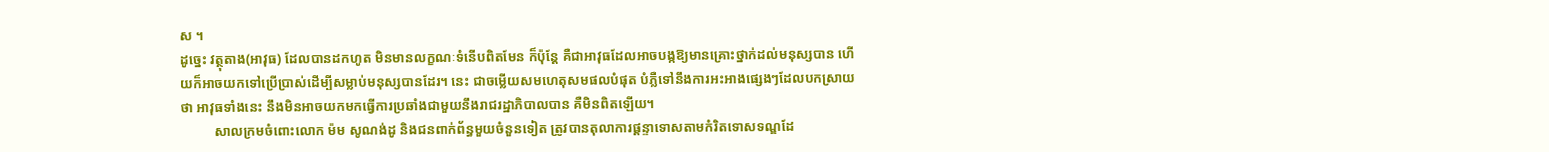ស ។
ដូច្នេះ វត្ថុតាង(អាវុធ) ដែលបានដកហូត មិនមានលក្ខណៈទំនើបពិតមែន ក៏ប៉ុន្តែ គឺជាអាវុធដែលអាចបង្កឱ្យមានគ្រោះថ្នាក់ដល់មនុស្សបាន ហើយក៏អាចយកទៅប្រើប្រាស់ដើម្បីសម្លាប់មនុស្សបានដែរ។ នេះ ជាចម្លើយសមហេតុសមផលបំផុត បំភ្លឺទៅនឹងការអះអាងផ្សេងៗដែលបកស្រាយថា អាវុធទាំងនេះ នឹងមិនអាចយកមកធ្វើការប្រឆាំងជាមួយនឹងរាជរដ្ឋាភិបាលបាន គឺមិនពិតឡើយ។
          សាលក្រមចំពោះលោក ម៉ម សូណង់ដូ និងជនពាក់ព័ន្ធមួយចំនួនទៀត ត្រូវបានតុលាការផ្តន្ទាទោសតាមកំរិតទោសទណ្ឌដែ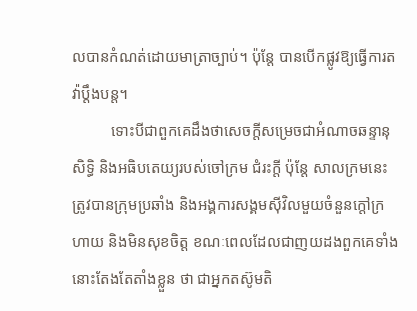លបានកំណត់ដោយមាត្រាច្បាប់។ ប៉ុន្តែ បានបើកផ្លូវឱ្យធ្វើការតវ៉ាប្តឹងបន្ត។
          ទោះបីជាពួកគេដឹងថាសេចក្តីសម្រេចជាអំណាចឆន្ទានុសិទ្ធិ និងអធិបតេយ្យរបស់ចៅក្រម ជំរះក្តី ប៉ុន្តែ សាលក្រមនេះ ត្រូវបានក្រុមប្រឆាំង និងអង្គការសង្គមស៊ីវិលមួយចំនួនក្តៅក្រហាយ និងមិនសុខចិត្ត ខណៈពេលដែលជាញយដងពួកគេទាំងនោះតែងតែតាំងខ្លួន ថា ជាអ្នកតស៊ូមតិ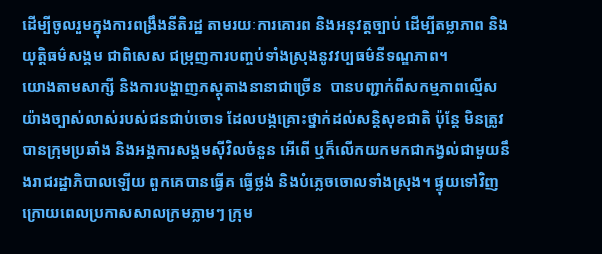ដើម្បីចូលរួមក្នុងការពង្រឹងនីតិរដ្ឋ តាមរយៈការគោរព និងអនុវត្តច្បាប់ ដើម្បីតម្លាភាព និងយុត្តិធម៌សង្គម ជាពិសេស ជម្រុញការបញ្ចប់ទាំងស្រុងនូវវប្បធម៌នីទណ្ឌភាព។
យោងតាមសាក្សី និងការបង្ហាញភស្តុតាងនានាជាច្រើន  បានបញ្ជាក់ពីសកម្មភាពល្មើសយ៉ាងច្បាស់លាស់របស់ជនជាប់ចោទ ដែលបង្កគ្រោះថ្នាក់ដល់សន្តិសុខជាតិ ប៉ុន្តែ មិនត្រូវបានក្រុមប្រឆាំង និងអង្គការសង្គមស៊ីវិលចំនួន អើពើ ឬក៏លើកយកមកជាកង្វល់ជាមួយនឹងរាជរដ្ឋាភិបាលឡើយ ពួកគេបានធ្វើគ ធ្វើថ្លង់ និងបំភ្លេចចោលទាំងស្រុង។ ផ្ទុយទៅវិញ ក្រោយពេលប្រកាសសាលក្រមភ្លាមៗ ក្រុម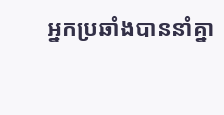អ្នកប្រឆាំងបាននាំគ្នា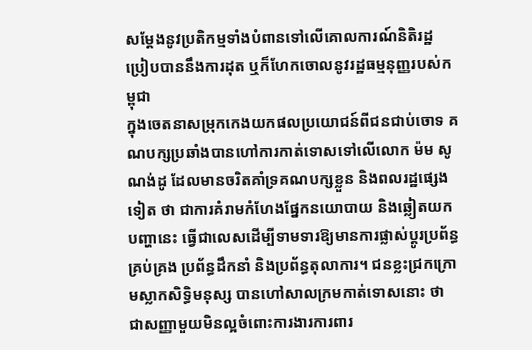សម្តែងនូវប្រតិកម្មទាំងបំពានទៅលើគោលការណ៍និតិរដ្ឋ ប្រៀបបាននឹងការដុត ឬក៏ហែកចោលនូវរដ្ឋធម្មនុញ្ញរបស់កម្ពុជា
ក្នុងចេតនាសម្រុកកេងយកផលប្រយោជន៍ពីជនជាប់ចោទ គណបក្សប្រឆាំងបានហៅការកាត់ទោសទៅលើលោក ម៉ម សូណង់ដូ ដែលមានចរិតគាំទ្រគណបក្សខ្លួន និងពលរដ្ឋផ្សេងទៀត ថា ជាការគំរាមកំហែងផ្នែកនយោបាយ និងឆ្លៀតយកបញ្ហានេះ ធ្វើជាលេសដើម្បីទាមទារឱ្យមានការផ្លាស់ប្តូរប្រព័ន្ធគ្រប់គ្រង ប្រព័ន្ធដឹកនាំ និងប្រព័ន្ធតុលាការ។ ជនខ្លះជ្រកក្រោមស្លាកសិទ្ធិមនុស្ស បានហៅសាលក្រមកាត់ទោសនោះ ថា ជាសញ្ញាមួយមិនល្អចំពោះការងារការពារ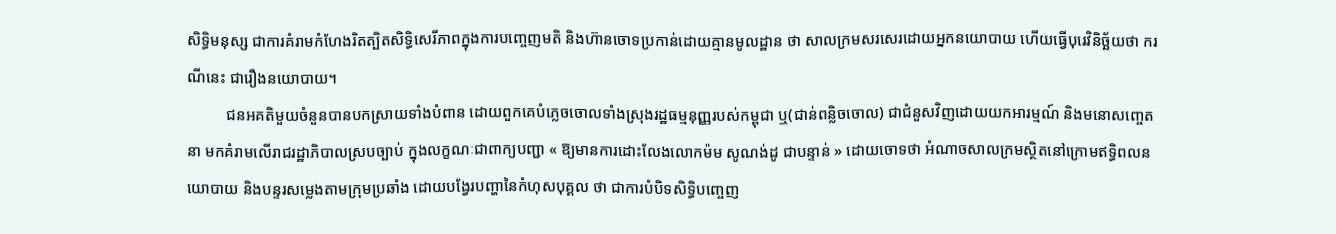សិទ្ធិមនុស្ស ជាការគំរាមកំហែងរិតត្បិតសិទ្ធិសេរីភាពក្នុងការបញ្ចេញមតិ និងហ៊ានចោទប្រកាន់ដោយគ្មានមូលដ្ឋាន ថា សាលក្រមសរសេរដោយអ្នកនយោបាយ ហើយធ្វើបុរេវិនិច្ឆ័យថា ករណីនេះ ជារឿងនយោបាយ។
          ជនអគតិមួយចំនួនបានបកស្រាយទាំងបំពាន ដោយពួកគេបំភ្លេចចោលទាំងស្រុងរដ្ឋធម្មនុញ្ញរបស់កម្ពុជា ឬ(ជាន់ពន្លិចចោល) ជាជំនួសវិញដោយយកអារម្មណ៍ និងមនោសញ្ចេតនា មកគំរាមលើរាជរដ្ឋាភិបាលស្របច្បាប់ ក្នុងលក្ខណៈជាពាក្យបញ្ជា « ឱ្យមានការដោះលែងលោកម៉ម សូណង់ដូ ជាបន្ទាន់ » ដោយចោទថា អំណាចសាលក្រមស្ថិតនៅក្រោមឥទ្ធិពលនយោបាយ និងបន្ទរសម្លេងតាមក្រុមប្រឆាំង ដោយបង្វែរបញ្ហានៃកំហុសបុគ្គល ថា ជាការបំបិទសិទ្ធិបញ្ចេញ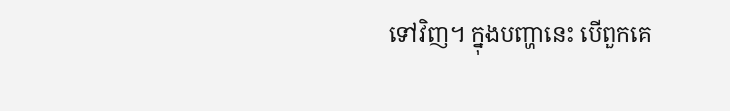ទៅវិញ។ ក្នុងបញ្ហានេះ បើពួកគេ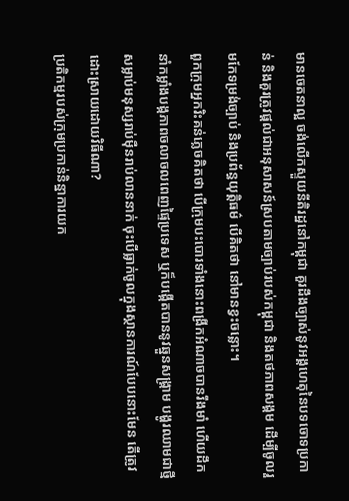មានចេតនាល្អ ចង់លើកស្ទួយនីតិរដ្ឋនៅកម្ពុជា គួរដឹងច្បាស់នូវអង្គហេតុនៃបទចោទប្រកាន់ និងគួរត្រូវផ្តល់ជាអនុសាសន៍ស្របតាមច្បាប់របស់កម្ពុជា និងតថភាពសង្គម ដើម្បីចូលរួមកែទម្រង់ច្បាប់ និងប្រព័ន្ធយុត្តិធម៌ បើគិតថា នៅមានខ្វះចន្លោះ។
ពួកក្រុមអ្នករិះគន់ភ្លេចគិតថា បើក្រុមបះបោរទាំងនោះពង្រីកអំណាចបានរឹងមាំ ហើយដឹកនាំកម្លាំងបង្កភាពចលាចលពេញផ្ទៃប្រទេស ឬក៏បង្កើតបាននូវឆ្នួនសង្គ្រាម បង្ហូរឈាមជាថ្មី សម្លាប់មនុស្សរាប់ម៉ឺនរាប់លាននាក់ ចុះបើធ្លាក់ចូលក្នុងស្ថានការណ៍បែបនោះមែន តើត្រូវដោះស្រាយដោយវិធីណា?
ប្រតិកម្មរបស់ក្រុមប្រកាន់និន្នាការយក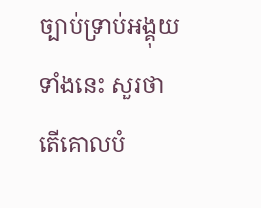ច្បាប់ទ្រាប់អង្គុយទាំងនេះ សួរថា តើគោលបំ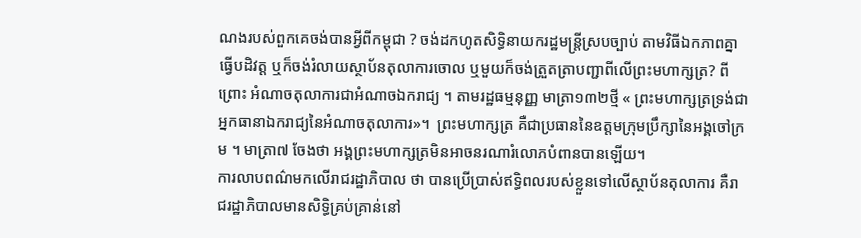ណងរបស់ពួកគេចង់បានអ្វីពីកម្ពុជា ? ចង់ដកហូតសិទ្ធិនាយករដ្ឋមន្ត្រីស្របច្បាប់ តាមវិធីឯកភាពគ្នាធ្វើបដិវត្ត ឬក៏ចង់រំលាយស្ថាប័នតុលាការចោល ឬមួយក៏ចង់ត្រួតត្រាបញ្ជាពីលើព្រះមហាក្សត្រ? ពីព្រោះ អំណាចតុលាការជាអំណាចឯករាជ្យ ។ តាមរដ្ឋធម្មនុញ្ញ មាត្រា១៣២ថ្មី « ព្រះមហាក្សត្រទ្រង់ជាអ្នកធានាឯករាជ្យនៃអំណាចតុលាការ»។  ព្រះមហាក្សត្រ គឺជាប្រធាននៃឧត្តមក្រុមប្រឹក្សានៃអង្គចៅក្រម ។ មាត្រា៧ ចែងថា អង្គព្រះមហាក្សត្រមិនអាចនរណារំលោភបំពានបានឡើយ។
ការលាបពណ៌មកលើរាជរដ្ឋាភិបាល ថា បានប្រើប្រាស់ឥទ្ធិពលរបស់ខ្លួនទៅលើស្ថាប័នតុលាការ គឺរាជរដ្ឋាភិបាលមានសិទ្ធិគ្រប់គ្រាន់នៅ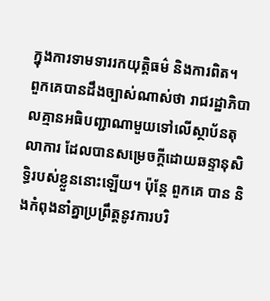ក្នុងការទាមទាររកយុត្តិធម៌ និងការពិត។
ពួកគេបានដឹងច្បាស់ណាស់ថា រាជរដ្ឋាភិបាលគ្មានអធិបញ្ជាណាមួយទៅលើស្ថាប័នតុលាការ ដែលបានសម្រេចក្តីដោយឆន្ទានុសិទ្ធិរបស់ខ្លួននោះឡើយ។ ប៉ុន្តែ ពួកគេ បាន និងកំពុងនាំគ្នាប្រព្រឹត្តនូវការបរិ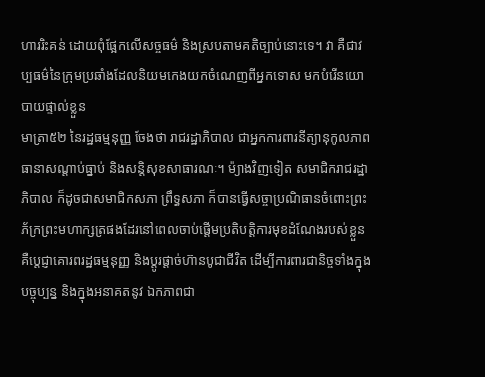ហាររិះគន់ ដោយពុំផ្អែកលើសច្ចធម៌ និងស្របតាមគតិច្បាប់នោះទេ។ វា គឺជាវប្បធម៌នៃក្រុមប្រឆាំងដែលនិយមកេងយកចំណេញពីអ្នកទោស មកបំរើនយោបាយផ្ទាល់ខ្លួន
មាត្រា៥២ នៃរដ្ឋធម្មនុញ្ញ ចែងថា រាជរដ្ឋាភិបាល ជាអ្នកការពារនីត្យានុកូលភាព ធានាសណ្តាប់ធ្នាប់ និងសន្តិសុខសាធារណៈ។ ម៉្យាងវិញទៀត សមាជិករាជរដ្ឋាភិបាល ក៏ដូចជាសមាជិកសភា ព្រឹទ្ធសភា ក៏បានធ្វើសច្ចាប្រណិធានចំពោះព្រះភ័ក្រព្រះមហាក្សត្រផងដែរនៅពេលចាប់ផ្តើមប្រតិបត្តិការមុខដំណែងរបស់ខ្លួន គឺប្តេជ្ញាគោរពរដ្ឋធម្មនុញ្ញ និងប្តូរផ្តាច់ហ៊ានបូជាជីវិត ដើម្បីការពារជានិច្ចទាំងក្នុងបច្ចុប្បន្ន និងក្នុងអនាគតនូវ ឯកភាពជា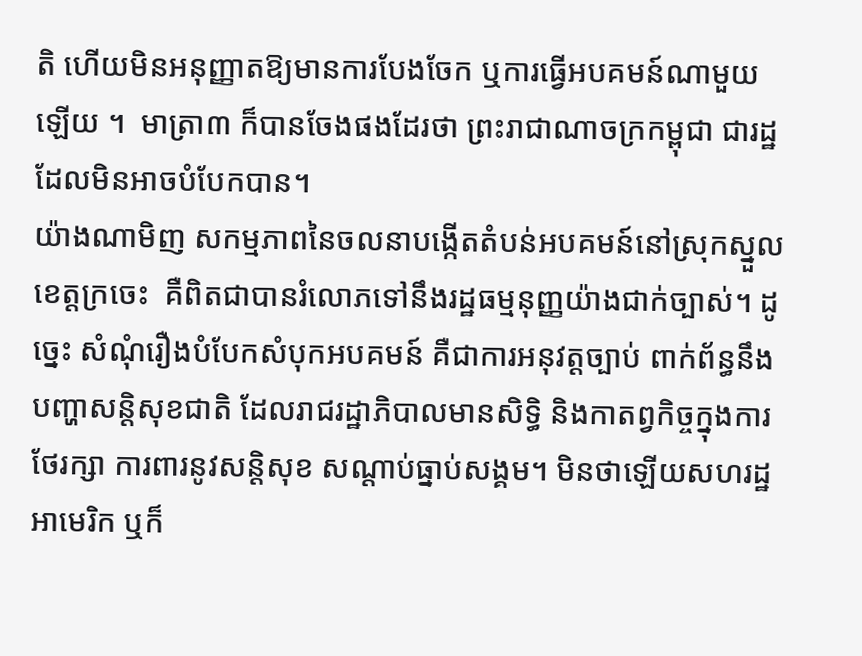តិ ហើយមិនអនុញ្ញាតឱ្យមានការបែងចែក ឬការធ្វើអបគមន៍ណាមួយឡើយ ។  មាត្រា៣ ក៏បានចែងផងដែរថា ព្រះរាជាណាចក្រកម្ពុជា ជារដ្ឋដែលមិនអាចបំបែកបាន។
យ៉ាងណាមិញ សកម្មភាពនៃចលនាបង្កើតតំបន់អបគមន៍នៅស្រុកស្នួល ខេត្តក្រចេះ  គឺពិតជាបានរំលោភទៅនឹងរដ្ឋធម្មនុញ្ញយ៉ាងជាក់ច្បាស់។ ដូច្នេះ សំណុំរឿងបំបែកសំបុកអបគមន៍ គឺជាការអនុវត្តច្បាប់ ពាក់ព័ន្ធនឹងបញ្ហាសន្តិសុខជាតិ ដែលរាជរដ្ឋាភិបាលមានសិទ្ធិ និងកាតព្វកិច្ចក្នុងការថែរក្សា ការពារនូវសន្តិសុខ សណ្តាប់ធ្នាប់សង្គម។ មិនថាឡើយសហរដ្ឋអាមេរិក ឬក៏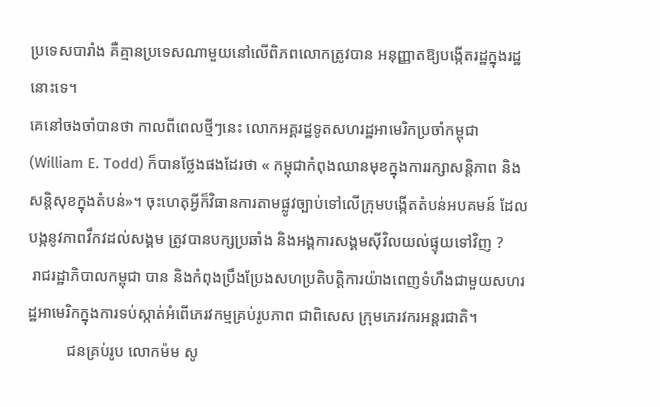ប្រទេសបារាំង គឺគ្មានប្រទេសណាមួយនៅលើពិភពលោកត្រូវបាន អនុញ្ញាតឱ្យបង្កើតរដ្ឋក្នុងរដ្ឋនោះទេ។
គេនៅចងចាំបានថា កាលពីពេលថ្មីៗនេះ លោកអគ្គរដ្ឋទូតសហរដ្ឋអាមេរិកប្រចាំកម្ពុជា  (William E. Todd) ក៏បានថ្លែងផងដែរថា « កម្ពុជាកំពុងឈានមុខក្នុងការរក្សាសន្តិភាព និងសន្តិសុខក្នុងតំបន់»។ ចុះហេតុអ្វីក៏វិធានការតាមផ្លូវច្បាប់ទៅលើក្រុមបង្កើតតំបន់អបគមន៍ ដែលបង្កនូវភាពវឹកវដល់សង្គម ត្រូវបានបក្សប្រឆាំង និងអង្គការសង្គមស៊ីវិលយល់ផ្ទុយទៅវិញ ?
 រាជរដ្ឋាភិបាលកម្ពុជា បាន និងកំពុងប្រឹងប្រែងសហប្រតិបត្តិការយ៉ាងពេញទំហឹងជាមួយសហរដ្ឋអាមេរិកក្នុងការទប់ស្កាត់អំពើភេរវកម្មគ្រប់រូបភាព ជាពិសេស ក្រុមភេរវករអន្តរជាតិ។
          ជនគ្រប់រូប លោកម៉ម សូ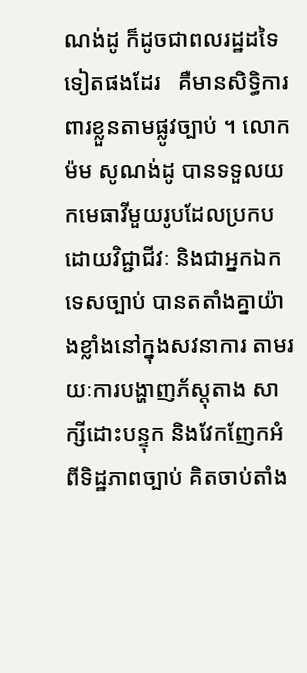ណង់ដូ ក៏ដូចជាពលរដ្ឋដទៃទៀតផងដែរ   គឺមានសិទ្ធិការពារខ្លួនតាមផ្លូវច្បាប់ ។ លោក ម៉ម សូណង់ដូ បានទទួលយកមេធាវីមួយរូបដែលប្រកបដោយវិជ្ជាជីវៈ និងជាអ្នកឯកទេសច្បាប់ បានតតាំងគ្នាយ៉ាងខ្លាំងនៅក្នុងសវនាការ តាមរយៈការបង្ហាញភ័ស្តុតាង សាក្សីដោះបន្ទុក និងវែកញែកអំពីទិដ្ឋភាពច្បាប់ គិតចាប់តាំង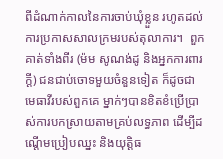ពីដំណាក់កាលនៃការចាប់ឃុំខ្លួន រហូតដល់ការប្រកាសសាលក្រមរបស់តុលាការ។  ពួកគាត់ទាំងពីរ (ម៉ម សូណង់ដូ និងអ្នកការពារក្តី) ជនជាប់ចោទមួយចំនួនទៀត ក៏ដូចជាមេធាវីរបស់ពួកគេ ម្នាក់ៗបានខិតខំប្រើប្រាស់ការបកស្រាយតាមគ្រប់លទ្ធភាព ដើម្បីដណ្តើមប្រៀបឈ្នះ និងយុត្តិធ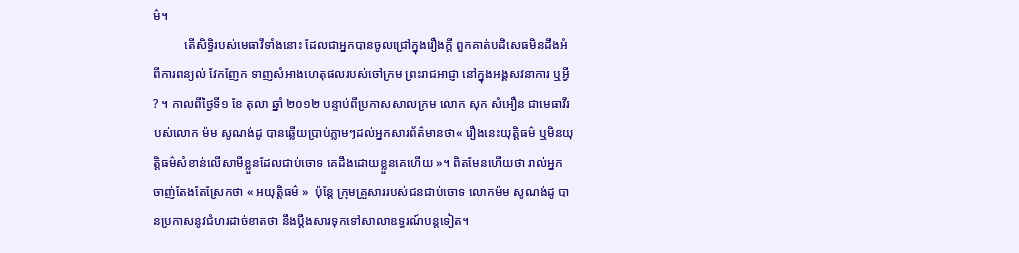ម៌។
          តើសិទ្ធិរបស់មេធាវីទាំងនោះ ដែលជាអ្នកបានចូលជ្រៅក្នុងរឿងក្តី ពួកគាត់បដិសេធមិនដឹងអំពីការពន្យល់ វែកញែក ទាញសំអាងហេតុផលរបស់ចៅក្រម ព្រះរាជអាជ្ញា នៅក្នុងអង្គសវនាការ ឬអ្វី? ។ កាលពីថ្ងៃទី១ ខែ តុលា ឆ្នាំ ២០១២ បន្ទាប់ពីប្រកាសសាលក្រម លោក សុក សំអឿន ជាមេធាវីរបស់លោក ម៉ម សូណង់ដូ បានឆ្លើយប្រាប់ភ្លាមៗដល់អ្នកសារព័ត៌មានថា« រឿងនេះយុត្តិធម៌ ឬមិនយុត្តិធម៌សំខាន់លើសាមីខ្លួនដែលជាប់ចោទ គេដឹងដោយខ្លួនគេហើយ »។ ពិតមែនហើយថា រាល់អ្នកចាញ់តែងតែស្រែកថា « អយុត្តិធម៌ »  ប៉ុន្តែ ក្រុមគ្រួសាររបស់ជនជាប់ចោទ លោកម៉ម សូណង់ដូ បានប្រកាសនូវជំហរដាច់ខាតថា នឹងប្តឹងសារទុកទៅសាលាឧទ្ធរណ៍បន្តទៀត។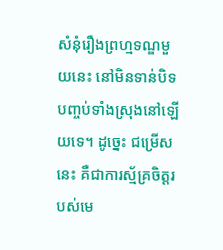សំនុំរឿងព្រហ្មទណ្ឌមួយនេះ នៅមិនទាន់បិទបញ្ចប់ទាំងស្រុងនៅឡើយទេ។ ដូច្នេះ ជម្រើសនេះ គឺជាការស្ម័គ្រចិត្តរបស់មេ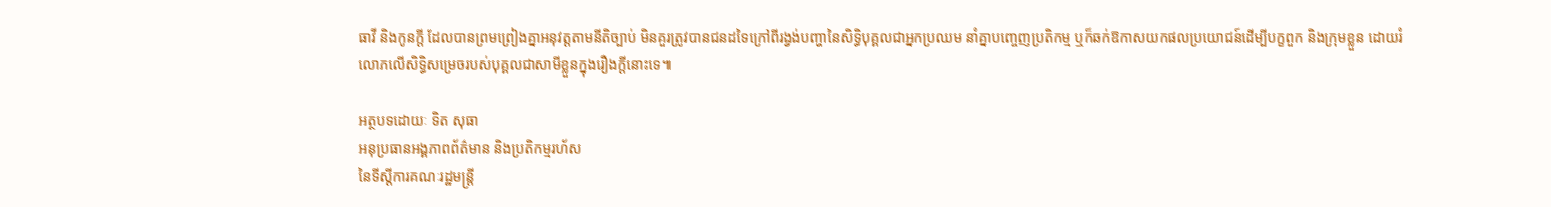ធាវី និងកូនក្តី ដែលបានព្រមព្រៀងគ្នាអនុវត្តតាមនីតិច្បាប់ មិនគួរត្រូវបានជនដទៃក្រៅពីរង្វង់បញ្ហានៃសិទ្ធិបុគ្គលជាអ្នកប្រឈម នាំគ្នាបញ្ចេញប្រតិកម្ម ឬក៏ឆក់ឱកាសយកផលប្រយោជន៍ដើម្បីបក្ខពួក និងក្រុមខ្លួន ដោយរំលោភលើសិទ្ធិសម្រេចរបស់បុគ្គលជាសាមីខ្លួនក្នុងរឿងក្តីនោះទេ៕

អត្ថបទដោយៈ ទិត សុធា
អនុប្រធានអង្គភាពព័ត៌មាន និងប្រតិកម្មរហ័ស
នៃទីស្តីការគណៈរដ្ឋមន្ត្រី